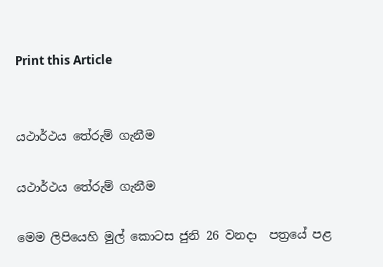Print this Article


යථාර්ථය තේරුම් ගැනීම

යථාර්ථය තේරුම් ගැනීම

මෙම ලිපියෙහි මුල් කොටස ජුනි 26 වනදා  පත්‍රයේ පළ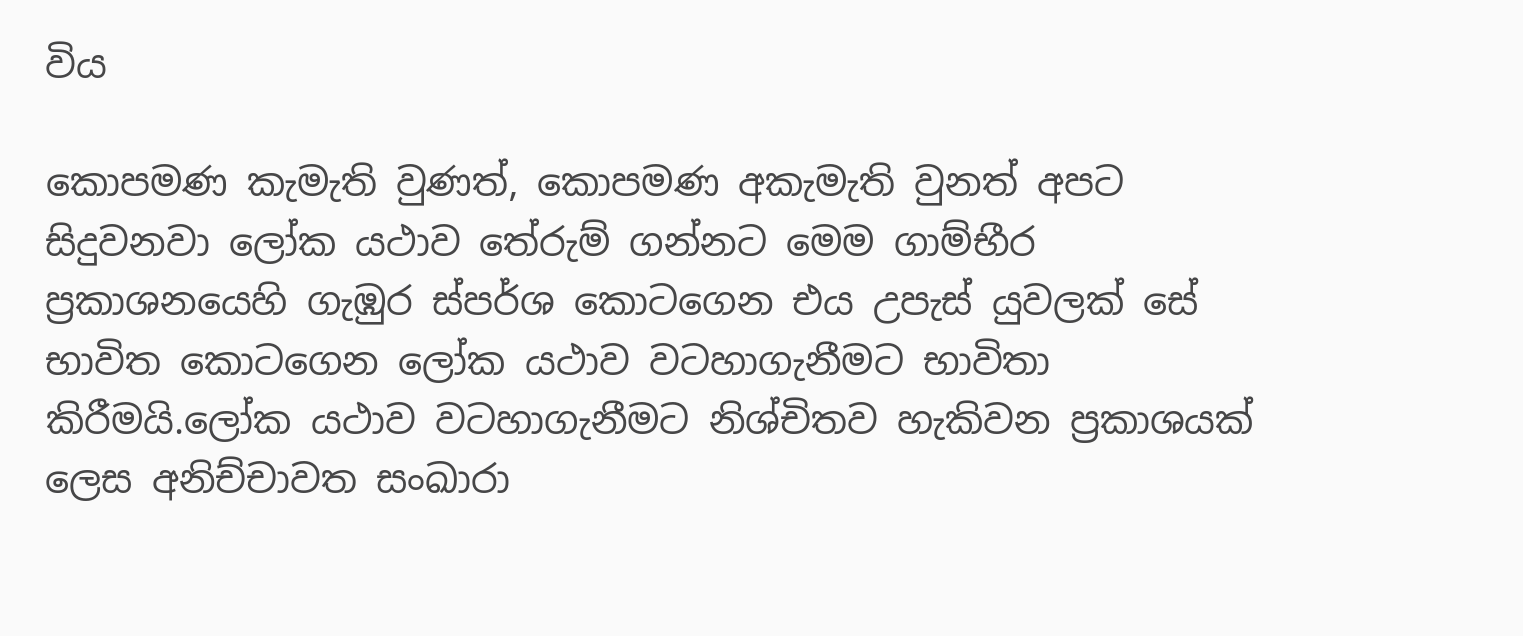විය

කොපමණ කැමැති වුණත්, කොපමණ අකැමැති වුනත් අපට සිදුවනවා ලෝක යථාව තේරුම් ගන්නට මෙම ගාම්භීර ප්‍රකාශනයෙහි ගැඹුර ස්පර්ශ කොටගෙන එය උපැස් යුවලක් සේ භාවිත කොටගෙන ලෝක යථාව වටහාගැනීමට භාවිතා කිරීමයි.ලෝක යථාව වටහාගැනීමට නිශ්චිතව හැකිවන ප්‍රකාශයක් ලෙස අනිච්චාවත සංඛාරා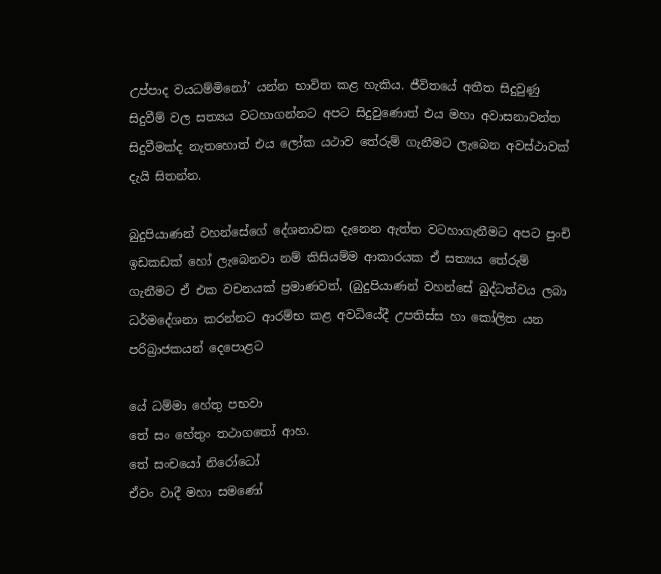උප්පාද වයධම්මිනෝ’ යන්න භාවිත කළ හැකිය. ජීවිතයේ අතීත සිදුවුණු සිදුවීම් වල සත්‍යය වටහාගන්නට අපට සිදුවුණොත් එය මහා අවාසනාවන්ත සිදුවීමක්ද නැතහොත් එය ලෝක යථාව තේරුම් ගැනීමට ලැබෙන අවස්ථාවක් දැයි සිතන්න.

බුදුපියාණන් වහන්සේගේ දේශනාවක දැනෙන ඇත්ත වටහාගැනීමට අපට පුංචි ඉඩකඩක් හෝ ලැබෙනවා නම් කිසියම්ම ආකාරයක ඒ සත්‍යය තේරුම් ගැනීමට ඒ එක වචනයක් ප්‍රමාණවත්, (බුදුපියාණන් වහන්සේ බුද්ධත්වය ලබා ධර්මදේශනා කරන්නට ආරම්භ කළ අවධියේදී උපතිස්ස හා කෝලිත යන පරිබ්‍රාජකයන් දෙපොළට

යේ ධම්මා හේතු පභවා
තේ සං හේතුං තථාගතෝ ආහ.
තේ සංචයෝ නිරෝධෝ
ඒවං වාදී මහා සමණෝ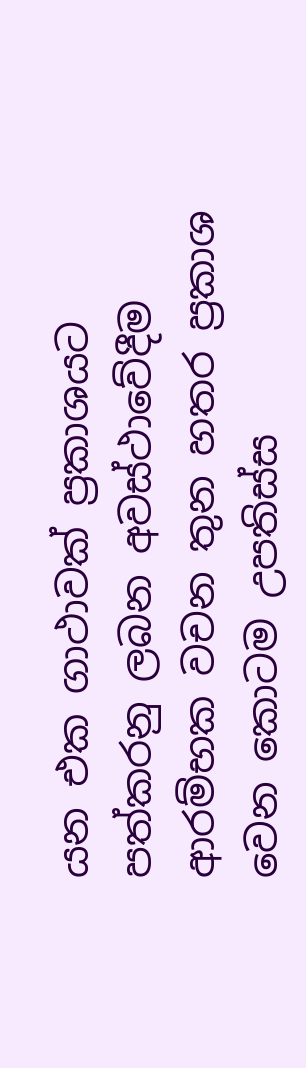යන එක ගාථාවක් ප්‍රකාශයට පත්කරනු ලබන අවස්ථාවේදීම ආරම්භක වචන තුන හතර ප්‍රකාශ වෙන කොටම උපතිස්ස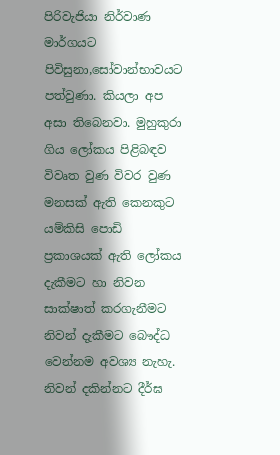පිරිවැජියා නිර්වාණ මාර්ගයට පිවිසුනා,සෝවාන්භාවයට පත්වුණා. කියලා අප අසා තිබෙනවා. මුහුකුරා ගිය ලෝකය පිළිබඳව විවෘත වුණ විවර වුණ මනසක් ඇති කෙනකුට යම්කිසි පොඩි ප්‍රකාශයක් ඇති ලෝකය දැකීමට හා නිවන සාක්ෂාත් කරගැනීමට නිවන් දැකීමට බෞද්ධ වෙන්නම අවශ්‍ය නැහැ. නිවන් දකින්නට දීර්ඝ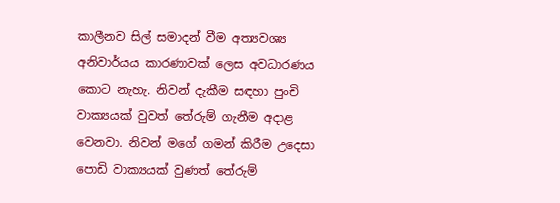කාලීනව සිල් සමාදන් වීම අත්‍යවශ්‍ය අනිවාර්යය කාරණාවක් ලෙස අවධාරණය කොට නැහැ. නිවන් දැකීම සඳහා පුංචි වාක්‍යයක් වුවත් තේරුම් ගැනීම අදාළ වෙනවා. නිවන් මගේ ගමන් කිරීම උදෙසා පොඩි වාක්‍යයක් වුණත් තේරුම්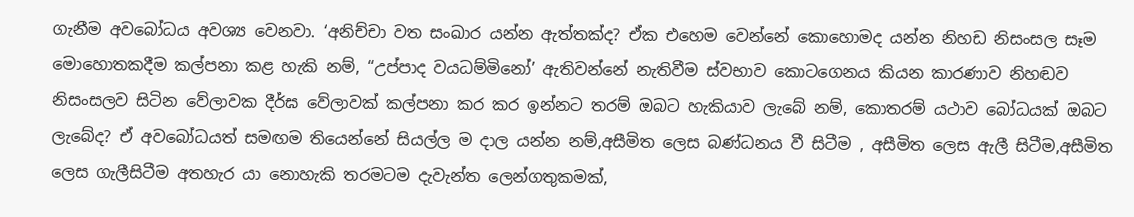ගැනීම අවබෝධය අවශ්‍ය වෙනවා. ‘අනිච්චා වත සංඛාර යන්න ඇත්තක්ද? ඒක එහෙම වෙන්නේ කොහොමද යන්න නිහඩ නිසංසල සෑම මොහොතකදීම කල්පනා කළ හැකි නම්, “උප්පාද වයධම්මිනෝ’ ඇතිවන්නේ නැතිවීම ස්වභාව කොටගෙනය කියන කාරණාව නිහඬව නිසංසලව සිටින වේලාවක දීර්ඝ වේලාවක් කල්පනා කර කර ඉන්නට තරම් ඔබට හැකියාව ලැබේ නම්, කොතරම් යථාව බෝධයක් ඔබට ලැබේද? ඒ අවබෝධයත් සමඟම තියෙන්නේ සියල්ල ම දාල යන්න නම්,අසීමිත ලෙස බණ්ධනය වී සිටීම , අසීමිත ලෙස ඇලී සිටීම,අසීමිත ලෙස ගැලීසිටීම අතහැර යා නොහැකි තරමටම දැවැන්ත ලෙන්ගතුකමක්,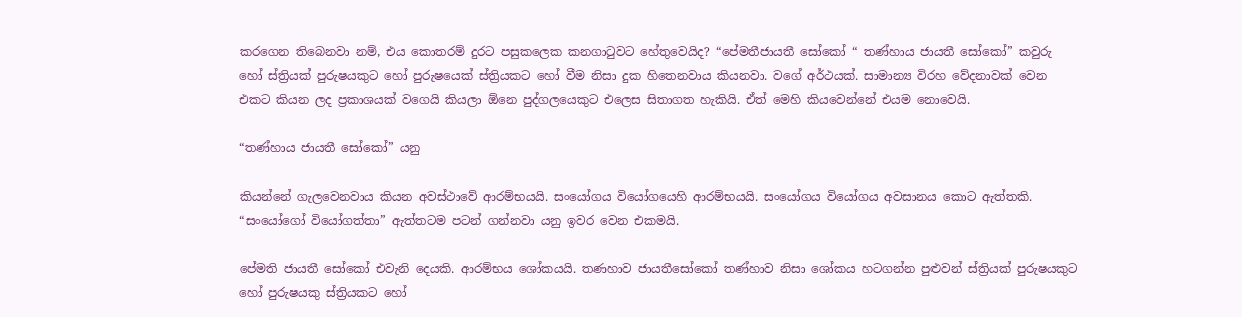කරගෙන තිබෙනවා නම්, එය කොතරම් දුරට පසුකලෙක කනගාටුවට හේතුවෙයිද? “පේමතීජායතී සෝකෝ “ තණ්හාය ජායතී සෝකෝ” කවුරු හෝ ස්ත්‍රියක් පුරුෂයකුට හෝ පුරුෂයෙක් ස්ත්‍රියකට හෝ වීම නිසා දුක හිතෙනවාය කියනවා. වගේ අර්ථයක්. සාමාන්‍ය විරහ වේදනාවක් වෙන එකට කියන ලද ප්‍රකාශයක් වගෙයි කියලා ඕනෙ පුද්ගලයෙකුට එලෙස සිතාගත හැකියි. ඒත් මෙහි කියවෙන්නේ එයම නොවෙයි.

“තණ්හාය ජායතී සෝකෝ” යනු

කියන්නේ ගැලවෙනවාය කියන අවස්ථාවේ ආරම්භයයි. සංයෝගය වියෝගයෙහි ආරම්භයයි. සංයෝගය වියෝගය අවසානය කොට ඇත්තකි. “සංයෝගෝ වියෝගත්තා” ඇත්තටම පටන් ගන්නවා යනු ඉවර වෙන එකමයි.

පේමති ජායතී සෝකෝ එවැනි දෙයකි. ආරම්භය ශෝකයයි. තණහාව ජායතීසෝකෝ තණ්හාව නිසා ශෝකය හටගන්න පුළුවන් ස්ත්‍රියක් පුරුෂයකුට හෝ පුරුෂයකු ස්ත්‍රියකට හෝ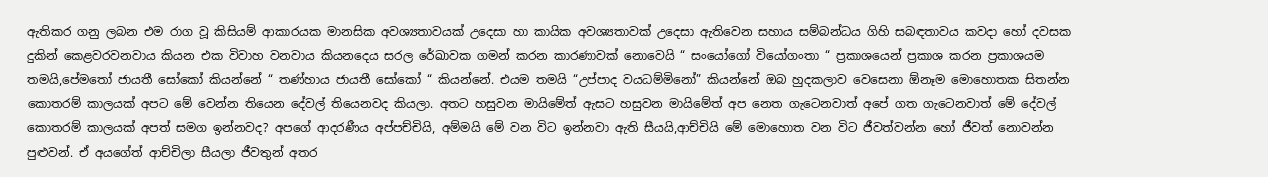ඇතිකර ගනු ලබන එම රාග වූ කිසියම් ආකාරයක මානසික අවශ්‍යතාවයක් උදෙසා හා කායික අවශ්‍යතාවක් උදෙසා ඇතිවෙන සහාය සම්බන්ධය ගිහි සබඳතාවය කවදා හෝ දවසක දුකින් කෙළවරවනවාය කියන එක විවාහ වනවාය කියනදෙය සරල රේඛාවක ගමන් කරන කාරණාවක් නොවෙයි “ සංයෝගෝ වියෝගංතා “ ප්‍රකාශයෙන් ප්‍රකාශ කරන ප්‍රකාශයම තමයි,පේමතෝ ජායතී සෝකෝ කියන්නේ “ තණ්හාය ජායතී සෝකෝ “ කියන්නේ. එයම තමයි “උප්පාද වයධම්මිනෝ” කියන්නේ ඔබ හුදකලාව වෙසෙනා ඕනෑම මොහොතක සිතන්න කොතරම් කාලයක් අපට මේ වෙන්න තියෙන දේවල් තියෙනවද කියලා. අතට හසුවන මායිමේත් ඇසට හසුවන මායිමේත් අප නෙත ගැටෙනවාත් අපේ ගත ගැටෙනවාත් මේ දේවල් කොතරම් කාලයක් අපත් සමග ඉන්නවද? අපගේ ආදරණීය අප්පච්චියි, අම්මයි මේ වන විට ඉන්නවා ඇති සීයයි,ආච්චියි මේ මොහොත වන විට ජීවත්වන්න හෝ ජීවත් නොවන්න පුළුවන්. ඒ අයගේත් ආච්චිලා සීයලා ජීවතුන් අතර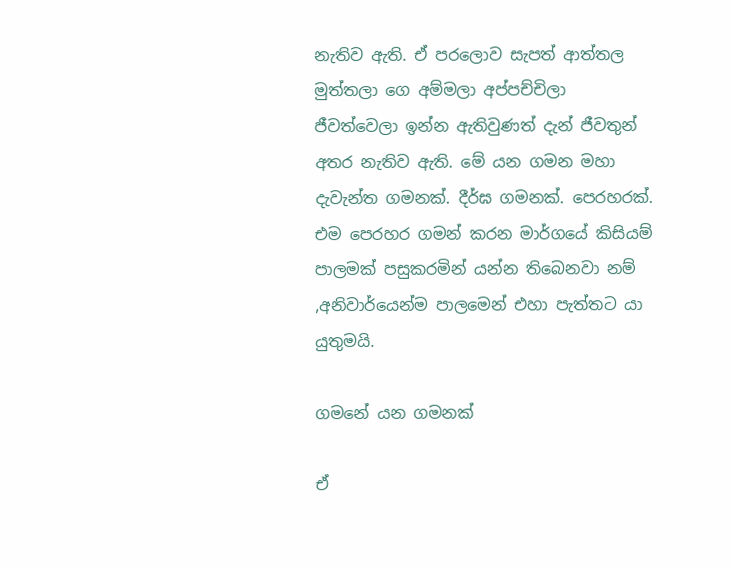නැතිව ඇති. ඒ පරලොව සැපත් ආත්තල මුත්තලා ගෙ අම්මලා අප්පච්චිලා ජීවත්වෙලා ඉන්න ඇතිවුණත් දැන් ජීවතුන් අතර නැතිව ඇති. මේ යන ගමන මහා දැවැන්ත ගමනක්. දීර්ඝ ගමනක්. පෙරහරක්. එම පෙරහර ගමන් කරන මාර්ගයේ කිසියම් පාලමක් පසුකරමින් යන්න තිබෙනවා නම් ,අනිවාර්යෙන්ම පාලමෙන් එහා පැත්තට යා යුතුමයි.

ගමනේ යන ගමනක්

ඒ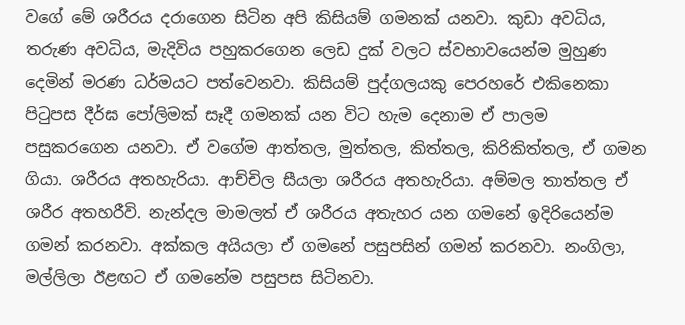වගේ මේ ශරීරය දරාගෙන සිටින අපි කිසියම් ගමනක් යනවා. කුඩා අවධිය, තරුණ අවධිය, මැදිවිය පහුකරගෙන ලෙඩ දුක් වලට ස්වභාවයෙන්ම මුහුණ දෙමින් මරණ ධර්මයට පත්වෙනවා. කිසියම් පුද්ගලයකු පෙරහරේ එකිනෙකා පිටුපස දීර්ඝ පෝලිමක් සෑදී ගමනක් යන විට හැම දෙනාම ඒ පාලම පසුකරගෙන යනවා. ඒ වගේම ආත්තල, මුත්තල, කිත්තල, කිරිකිත්තල, ඒ ගමන ගියා. ශරීරය අතහැරියා. ආච්චිල සීයලා ශරීරය අතහැරියා. අම්මල තාත්තල ඒ ශරීර අතහරීවි. නැන්දල මාමලත් ඒ ශරීරය අතැහර යන ගමනේ ඉදිරියෙන්ම ගමන් කරනවා. අක්කල අයියලා ඒ ගමනේ පසුපසින් ගමන් කරනවා. නංගිලා, මල්ලිලා ඊළඟට ඒ ගමනේම පසුපස සිටිනවා.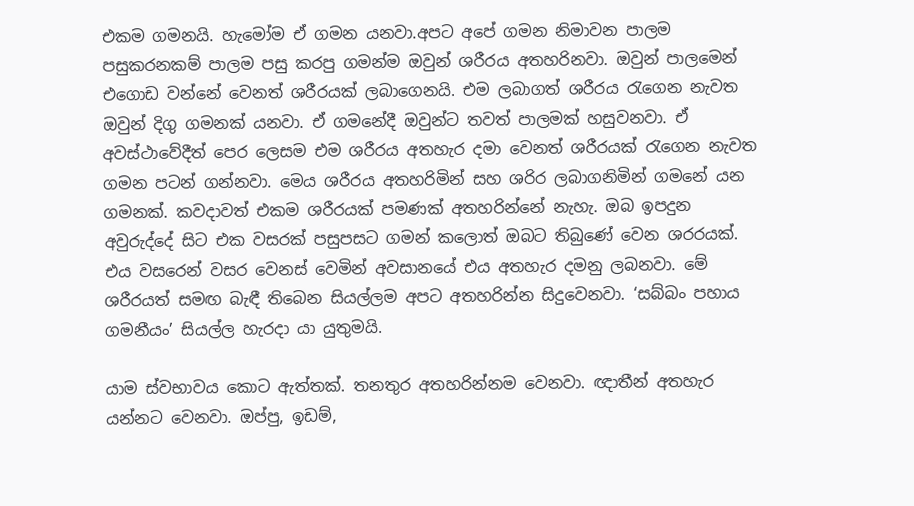එකම ගමනයි. හැමෝම ඒ ගමන යනවා.අපට අපේ ගමන නිමාවන පාලම පසුකරනකම් පාලම පසු කරපු ගමන්ම ඔවුන් ශරීරය අතහරිනවා. ඔවුන් පාලමෙන් එගොඩ වන්නේ වෙනත් ශරීරයක් ලබාගෙනයි. එම ලබාගත් ශරීරය රැගෙන නැවත ඔවුන් දිගු ගමනක් යනවා. ඒ ගමනේදී ඔවුන්ට තවත් පාලමක් හසුවනවා. ඒ අවස්ථාවේදීත් පෙර ලෙසම එම ශරීරය අතහැර දමා වෙනත් ශරීරයක් රැගෙන නැවත ගමන පටන් ගන්නවා. මෙය ශරීරය අතහරිමින් සහ ශරිර ලබාගනිමින් ගමනේ යන ගමනක්. කවදාවත් එකම ශරීරයක් පමණක් අතහරින්නේ නැහැ. ඔබ ඉපදුන අවුරුද්දේ සිට එක වසරක් පසුපසට ගමන් කලොත් ඔබට තිබුණේ වෙන ශරරයක්. එය වසරෙන් වසර වෙනස් වෙමින් අවසානයේ එය අතහැර දමනු ලබනවා. මේ ශරීරයත් සමඟ බැඳී තිබෙන සියල්ලම අපට අතහරින්න සිදුවෙනවා. ‘සබ්බං පහාය ගමනීයං’ සියල්ල හැරදා යා යුතුමයි.

යාම ස්වභාවය කොට ඇත්තක්. තනතුර අතහරින්නම වෙනවා. ඥාතීන් අතහැර යන්නට වෙනවා. ඔප්පු, ඉඩම්,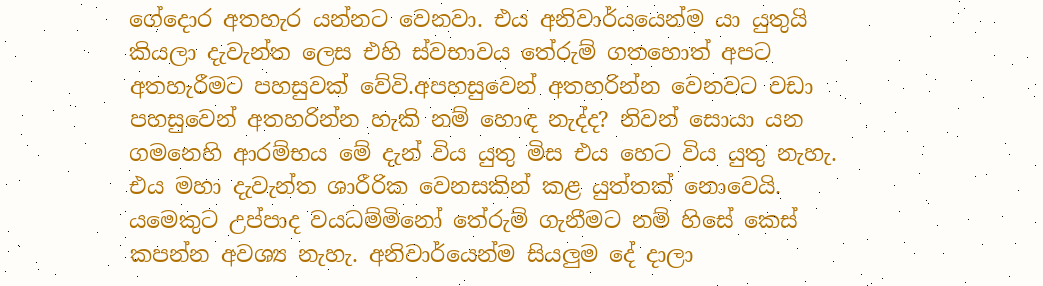ගේදොර අතහැර යන්නට වෙනවා. එය අනිවාර්යයෙන්ම යා යුතුයි කියලා දැවැන්ත ලෙස එහි ස්වභාවය තේරුම් ගතහොත් අපට අතහැරීමට පහසුවක් වේවි.අපහසුවෙන් අතහරින්න වෙනවට වඩා පහසුවෙන් අතහරින්න හැකි නම් හොඳ නැද්ද? නිවන් සොයා යන ගමනෙහි ආරම්භය මේ දැන් විය යුතු මිස එය හෙට විය යුතු නැහැ. එය මහා දැවැන්ත ශාරීරික වෙනසකින් කළ යුත්තක් නොවෙයි. යමෙකුට උප්පාද වයධම්මිනෝ තේරුම් ගැනීමට නම් හිසේ කෙස් කපන්න අවශ්‍ය නැහැ. අනිවාර්යෙන්ම සියලුම දේ දාලා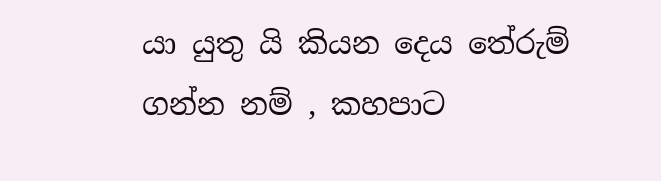යා යුතු යි කියන දෙය තේරුම් ගන්න නම් , කහපාට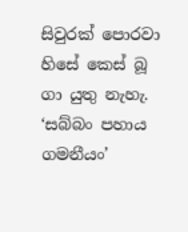සිවුරක් පොරවා හිසේ කෙස් බූ ගා යුතු නැහැ. ‘සබ්බං පහාය ගමනීයං’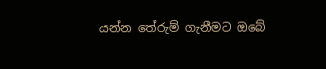යන්න තේරුම් ගැනීමට ඔබේ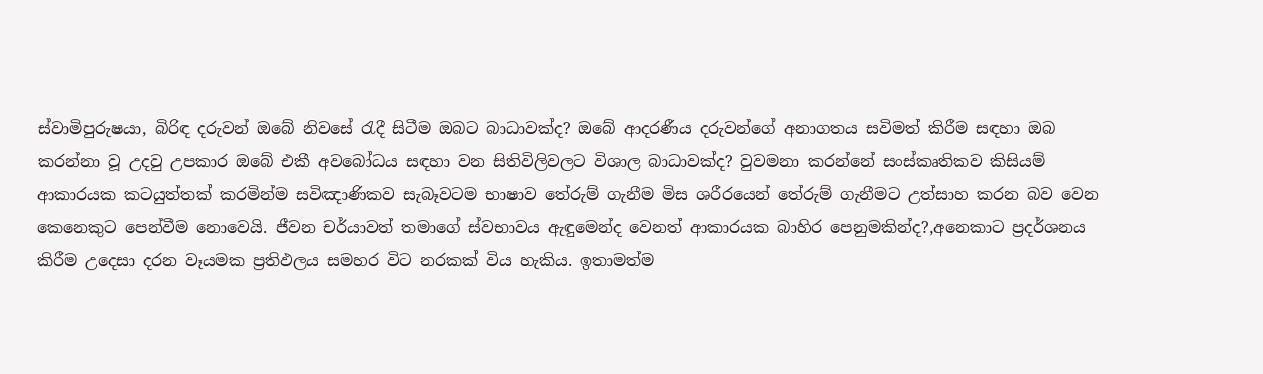ස්වාමිපුරුෂයා, බිරිඳ දරුවන් ඔබේ නිවසේ රැදී සිටීම ඔබට බාධාවක්ද? ඔබේ ආදරණීය දරුවන්ගේ අනාගතය සවිමත් කිරීම සඳහා ඔබ කරන්නා වූ උදවු උපකාර ඔබේ එකී අවබෝධය සඳහා වන සිතිවිලිවලට විශාල බාධාවක්ද? වුවමනා කරන්නේ සංස්කෘතිකව කිසියම් ආකාරයක කටයුත්තක් කරමින්ම සවිඤාණිකව සැබෑවටම භාෂාව තේරුම් ගැනීම මිස ශරීරයෙන් තේරුම් ගැනීමට උත්සාහ කරන බව වෙන කෙනෙකුට පෙන්වීම නොවෙයි. ජීවන චර්යාවත් තමාගේ ස්වභාවය ඇඳුමෙන්ද වෙනත් ආකාරයක බාහිර පෙනුමකින්ද?,අනෙකාට ප්‍රදර්ශනය කිරීම උදෙසා දරන වෑයමක ප්‍රතිඵලය සමහර විට නරකක් විය හැකිය. ඉතාමත්ම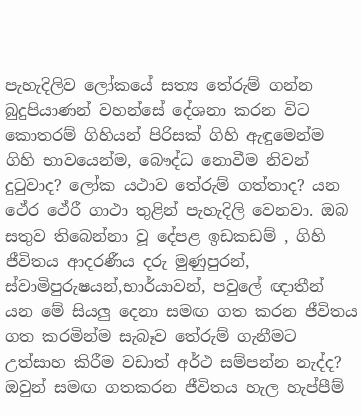පැහැදිලිව ලෝකයේ සත්‍ය තේරුම් ගන්න බුදුපියාණන් වහන්සේ දේශනා කරන විට කොතරම් ගිහියන් පිරිසක් ගිහි ඇඳුමෙන්ම ගිහි භාවයෙන්ම, බෞද්ධ නොවීම නිවන් දුටුවාද? ලෝක යථාව තේරුම් ගත්තාද? යන ථේර ථේරී ගාථා තුළින් පැහැදිලි වෙනවා. ඔබ සතුව තිබෙන්නා වූ දේපළ ඉඩකඩම් , ගිහි ජීවිතය ආදරණීය දරු මුණුපුරන්, ස්වාමිපුරුෂයන්,භාර්යාවන්, පවුලේ ඥාතීන් යන මේ සියලු දෙනා සමඟ ගත කරන ජීවිතය ගත කරමින්ම සැබෑව තේරුම් ගැනීමට උත්සාහ කිරීම වඩාත් අර්ථ සම්පන්න නැද්ද? ඔවුන් සමඟ ගතකරන ජීවිතය හැල හැප්පීම්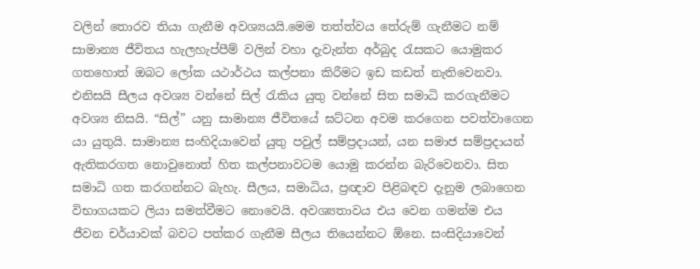වලින් තොරව තියා ගැනීම අවශ්‍යයයි.මෙම තත්ත්වය තේරුම් ගැනීමට නම් සාමාන්‍ය ජීවිතය හැලහැප්පීම් වලින් වහා දැවැන්ත අර්බුද රැසකට යොමුකර ගතහොත් ඔබට ලෝක යථාර්ථය කල්පනා කිරීමට ඉඩ කඩත් නැතිවෙනවා. එනිසයි සීලය අවශ්‍ය වන්නේ සිල් රැකිය යුතු වන්නේ සිත සමාධි කරගැනීමට අවශ්‍ය නිසයි. “සිල්” යනු සාමාන්‍ය ජීවිතයේ ඝට්ටන අවම කරගෙන පවත්වාගෙන යා යුතුයි. සාමාන්‍ය සංහිදියාවෙන් යුතු පවුල් සම්ප්‍රදායන්, යන සමාජ සම්ප්‍රදායන් ඇතිකරගත නොවුනොත් හිත කල්පනාවටම යොමු කරන්න බැරිවෙනවා. සිත සමාධි ගත කරගන්නට බැහැ. සීලය, සමාධිය, ප්‍රඥාව පිළිබඳව දැනුම ලබාගෙන විභාගයකට ලියා සමත්වීමට නොවෙයි. අවශ්‍යතාවය එය වෙන ගමන්ම එය ජීවන චර්යාවක් බවට පත්කර ගැනීම සීලය තියෙන්නට ඕනෙ. සංසිදියාවෙන්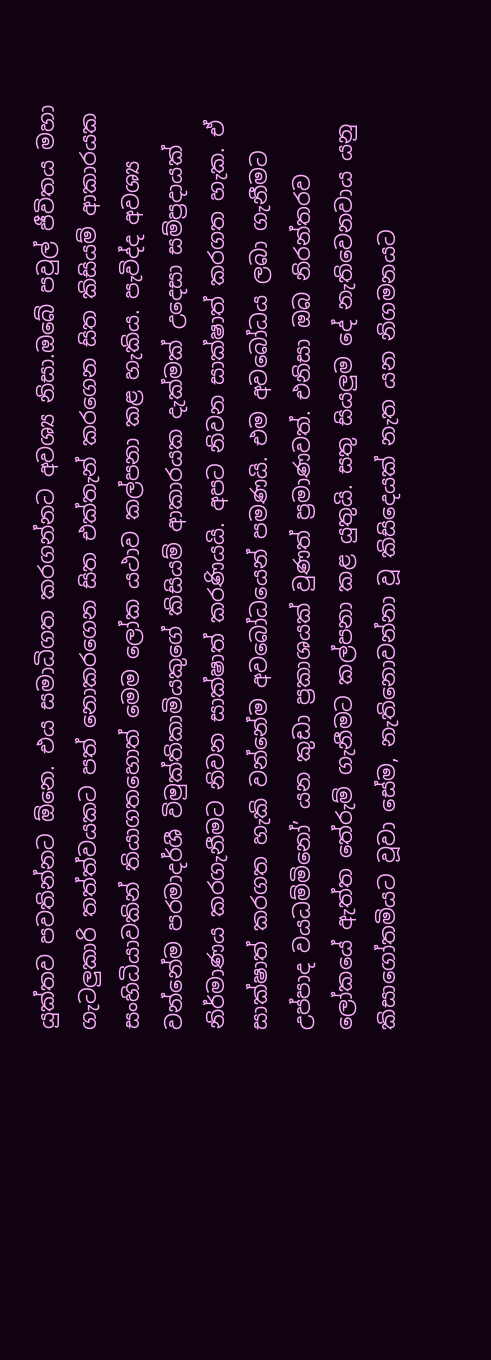යුක්තව පවතින්නට ඕනෙ. එය සමාධිගත කරගන්නට අවශ්‍ය නිසා.ඔබේ පවුල් ජීවිතය මහා ගැටලුකාරි තත්ත්වයකට පත් නොකරගෙන සිත එක්තැන් කරගෙන සිත කිසියම් ආකාරයක සංහිධියාවකින් තියාගතහොත් මෙම ලෝක යථාව කල්පනා කළ හැකිය. පැවිද්ද අවශ්‍ය වන්නේම පරමාදර්ශී විමුක්තිකාමියකුගේ කිසියම් ආකාරයක දැක්මක් උදෙසා සම්ප්‍රදායක් නිර්මාණය කරගැනීමට නිවන සාක්ෂාත් කරණියයි. අපට නිවන සාක්ෂාත් කරගත හැක. ඒ සාක්ෂාත් කරගත හැකි වන්නේම අවබෝධයෙන් පමණයි. එම අවබෝධය ලබා ගැනීමට උප්පාද වයධම්මිනෝ’ යන කුඩා ප්‍රකාශයක් වුණත් ප්‍රමාණවත්. එනිසා ඔබ නිරන්තරව ලෝකයේ ඇත්ත තේරුම් ගැනීමට කල්පනා කළ යුතුයි. සතු සියලුම දේ නැතිවෙනවාය යනු කිසාගෝතමියට වූවා සේම, නැතිනොවන්නා වූ කිසිදෙයක් නැත යන නිගමනයට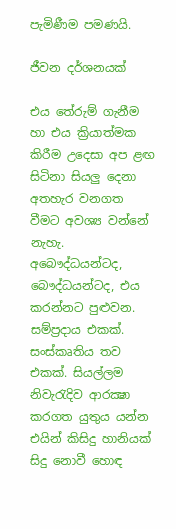පැමිණීම පමණයි.

ජීවන දර්ශනයක්

එය තේරුම් ගැනීම හා එය ක්‍රියාත්මක කිරීම උදෙසා අප ළඟ සිටිනා සියලු දෙනා අතහැර වනගත වීමට අවශ්‍ය වන්නේ නැහැ. අබෞද්ධයන්ටද, බෞද්ධයන්ටද, එය කරන්නට පුළුවන. සම්ප්‍රදාය එකක්. සංස්කෘතිය තව එකක්. සියල්ලම නිවැරැදිව ආරක්‍ෂා කරගත යුතුය යන්න එයින් කිසිදු හානියක් සිදු නොවී හොඳ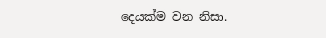දෙයක්ම වන නිසා.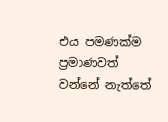එය පමණක්ම ප්‍රමාණවත් වන්නේ නැත්තේ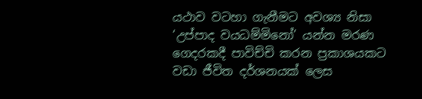යථාව වටහා ගැනීමට අවශ්‍ය නිසා ‘උප්පාද වයධම්මිනෝ’ යන්න මරණ ගෙදරකදී පාවිච්චි කරන ප්‍රකාශයකට වඩා ජීවිත දර්ශනයක් ලෙස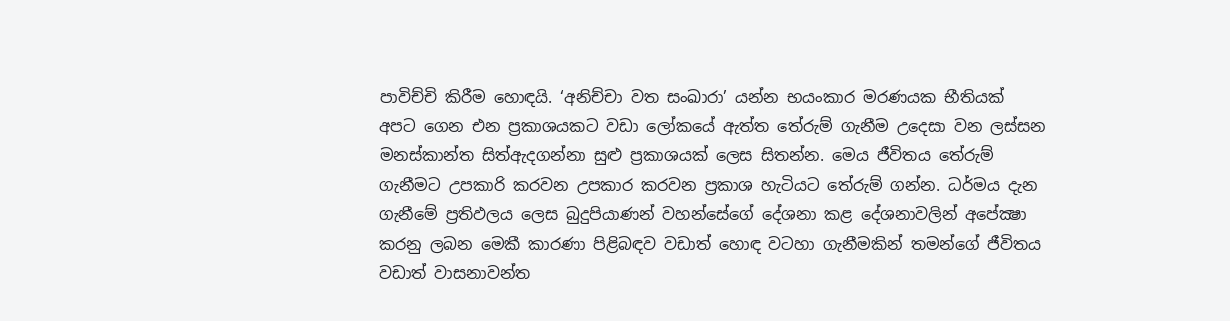පාවිච්චි කිරීම හොඳයි. ‘අනිච්චා වත සංඛාරා’ යන්න භයංකාර මරණයක භීතියක් අපට ගෙන එන ප්‍රකාශයකට වඩා ලෝකයේ ඇත්ත තේරුම් ගැනීම උදෙසා වන ලස්සන මනස්කාන්ත සිත්ඇදගන්නා සුළු ප්‍රකාශයක් ලෙස සිතන්න. මෙය ජීවිතය තේරුම් ගැනීමට උපකාරි කරවන උපකාර කරවන ප්‍රකාශ හැටියට තේරුම් ගන්න. ධර්මය දැන ගැනීමේ ප්‍රතිඵලය ලෙස බුදුපියාණන් වහන්සේගේ දේශනා කළ දේශනාවලින් අපේක්‍ෂා කරනු ලබන මෙකී කාරණා පිළිබඳව වඩාත් හොඳ වටහා ගැනීමකින් තමන්ගේ ජීවිතය වඩාත් වාසනාවන්ත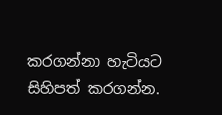කරගන්නා හැටියට සිහිපත් කරගන්න.